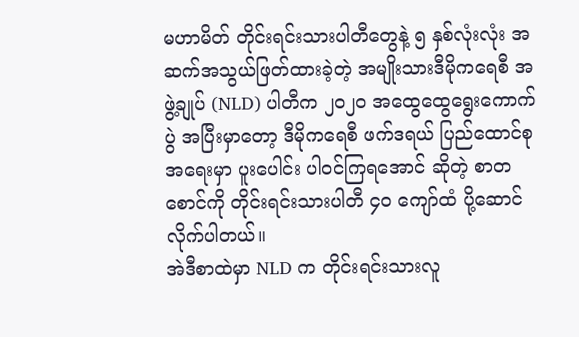မဟာမိတ် တိုင်းရင်းသားပါတီတွေနဲ့ ၅ နှစ်လုံးလုံး အဆက်အသွယ်ဖြတ်ထားခဲ့တဲ့ အမျိုးသားဒီမိုကရေစီ အဖွဲ့ချုပ် (NLD) ပါတီက ၂၀၂၀ အထွေထွေရွေးကောက်ပွဲ အပြီးမှာတော့ ဒီမိုကရေစီ ဖက်ဒရယ် ပြည်ထောင်စုအရေးမှာ ပူးပေါင်း ပါဝင်ကြရအောင် ဆိုတဲ့ စာတစောင်ကို တိုင်းရင်းသားပါတီ ၄၀ ကျော်ထံ ပို့ဆောင်လိုက်ပါတယ်။
အဲဒီစာထဲမှာ NLD က တိုင်းရင်းသားလူ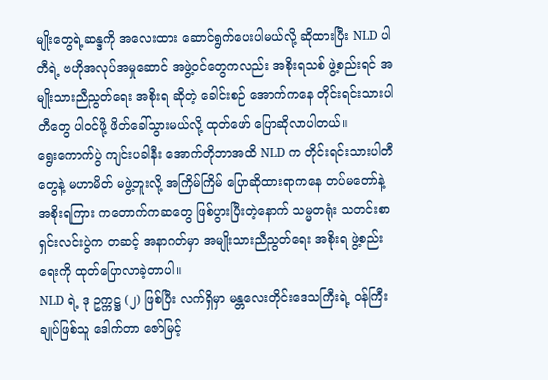မျိုးတွေရဲ့ဆန္ဒကို အလေးထား ဆောင်ရွက်ပေးပါမယ်လို့ ဆိုထားပြီး NLD ပါတီရဲ့ ဗဟိုအလုပ်အမှုဆောင် အဖွဲ့ဝင်တွေကလည်း အစိုးရသစ် ဖွဲ့စည်းရင် အမျိုးသားညီညွတ်ရေး အစိုးရ ဆိုတဲ့ ခေါင်းစဉ် အောက်ကနေ တိုင်းရင်းသားပါတီတွေ ပါဝင်ဖို့ ဖိတ်ခေါ်သွားမယ်လို့ ထုတ်ဖော် ပြောဆိုလာပါတယ်။
ရွေးကောက်ပွဲ ကျင်းပခါနီး အောက်တိုဘာအထိ NLD က တိုင်းရင်းသားပါတီတွေနဲ့ မဟာမိတ် မဖွဲ့ဘူးလို့ အကြိမ်ကြိမ် ပြောဆိုထားရာကနေ တပ်မတော်နဲ့ အစိုးရကြား ကတောက်ကဆတွေ ဖြစ်ပွားပြီးတဲ့နောက် သမ္မတရုံး သတင်းစာ ရှင်းလင်းပွဲက တဆင့် အနာဂတ်မှာ အမျိုးသားညီညွတ်ရေး အစိုးရ ဖွဲ့စည်းရေးကို ထုတ်ပြောလာခဲ့တာပါ။
NLD ရဲ့ ဒု ဥက္ကဋ္ဌ (၂) ဖြစ်ပြီး လက်ရှိမှာ မန္တလေးတိုင်းဒေသကြီးရဲ့ ဝန်ကြီးချုပ်ဖြစ်သူ ဒေါက်တာ ဇော်မြင့်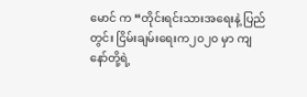မောင် က “တိုင်းရင်းသားအရေးနဲ့ ပြည်တွင်း ငြိမ်းချမ်းရေးက၂၀၂၀ မှာ ကျနော်တို့ရဲ့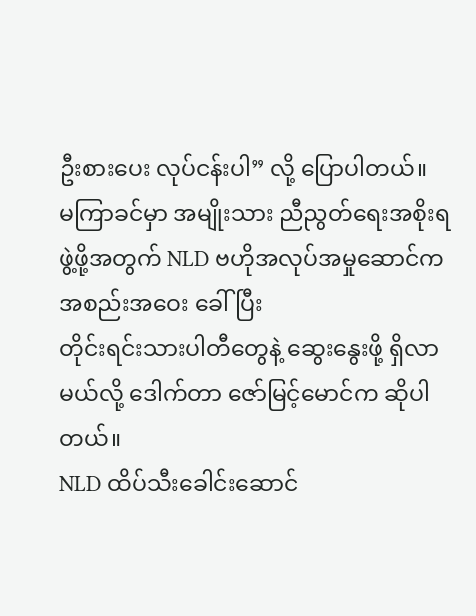ဦးစားပေး လုပ်ငန်းပါ” လို့ ပြောပါတယ်။
မကြာခင်မှာ အမျိုးသား ညီညွတ်ရေးအစိုးရ ဖွဲ့ဖို့အတွက် NLD ဗဟိုအလုပ်အမှုဆောင်က အစည်းအဝေး ခေါ်ပြီး
တိုင်းရင်းသားပါတီတွေနဲ့ ဆွေးနွေးဖို့ ရှိလာမယ်လို့ ဒေါက်တာ ဇော်မြင့်မောင်က ဆိုပါတယ်။
NLD ထိပ်သီးခေါင်းဆောင်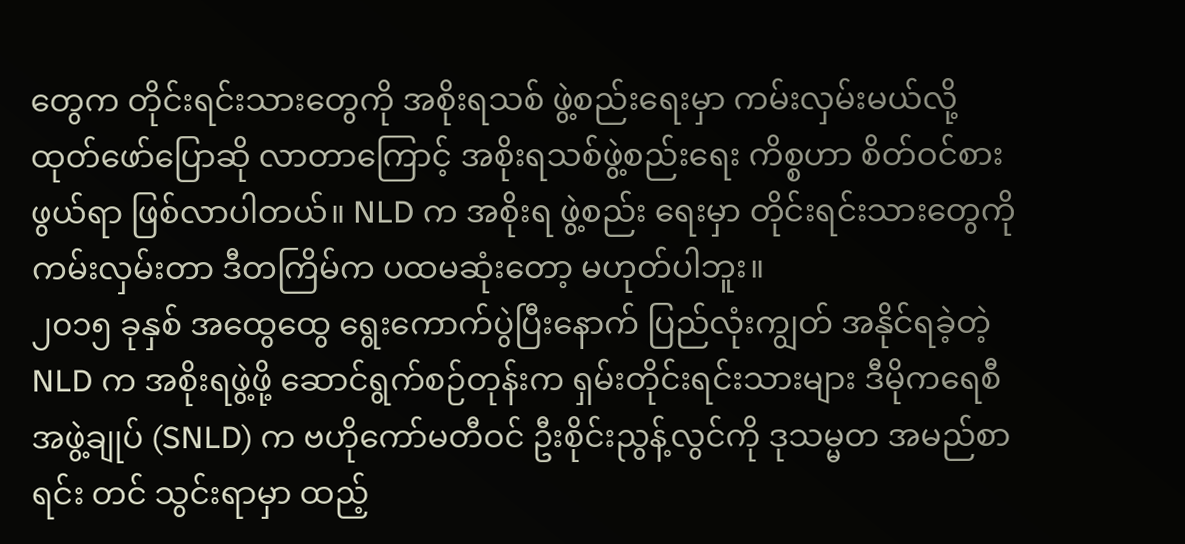တွေက တိုင်းရင်းသားတွေကို အစိုးရသစ် ဖွဲ့စည်းရေးမှာ ကမ်းလှမ်းမယ်လို့ ထုတ်ဖော်ပြောဆို လာတာကြောင့် အစိုးရသစ်ဖွဲ့စည်းရေး ကိစ္စဟာ စိတ်ဝင်စားဖွယ်ရာ ဖြစ်လာပါတယ်။ NLD က အစိုးရ ဖွဲ့စည်း ရေးမှာ တိုင်းရင်းသားတွေကို ကမ်းလှမ်းတာ ဒီတကြိမ်က ပထမဆုံးတော့ မဟုတ်ပါဘူး။
၂၀၁၅ ခုနှစ် အထွေထွေ ရွေးကောက်ပွဲပြီးနောက် ပြည်လုံးကျွတ် အနိုင်ရခဲ့တဲ့ NLD က အစိုးရဖွဲ့ဖို့ ဆောင်ရွက်စဉ်တုန်းက ရှမ်းတိုင်းရင်းသားများ ဒီမိုကရေစီအဖွဲ့ချုပ် (SNLD) က ဗဟိုကော်မတီဝင် ဦးစိုင်းညွန့်လွင်ကို ဒုသမ္မတ အမည်စာရင်း တင် သွင်းရာမှာ ထည့်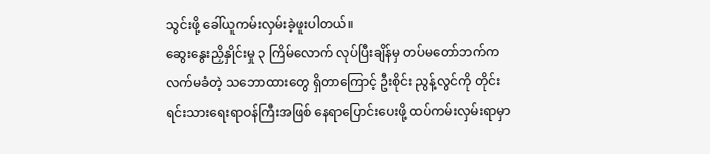သွင်းဖို့ ခေါ်ယူကမ်းလှမ်းခဲ့ဖူးပါတယ်။
ဆွေးနွေးညှိနှိုင်းမှု ၃ ကြိမ်လောက် လုပ်ပြီးချိန်မှ တပ်မတော်ဘက်က လက်မခံတဲ့ သဘောထားတွေ ရှိတာကြောင့် ဦးစိုင်း ညွန့်လွင်ကို တိုင်းရင်းသားရေးရာဝန်ကြီးအဖြစ် နေရာပြောင်းပေးဖို့ ထပ်ကမ်းလှမ်းရာမှာ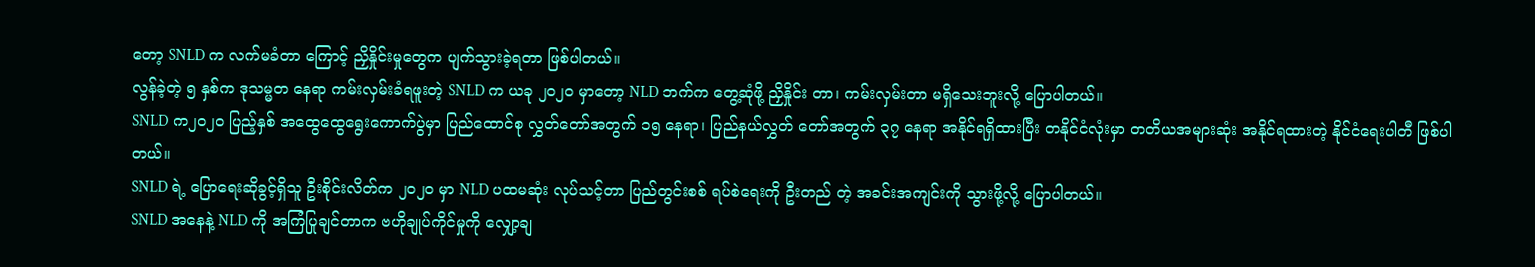တော့ SNLD က လက်မခံတာ ကြောင့် ညှိနှိုင်းမှုတွေက ပျက်သွားခဲ့ရတာ ဖြစ်ပါတယ်။
လွန်ခဲ့တဲ့ ၅ နှစ်က ဒုသမ္မတ နေရာ ကမ်းလှမ်းခံရဖူးတဲ့ SNLD က ယခု ၂၀၂၀ မှာတော့ NLD ဘက်က တွေ့ဆုံဖို့ ညှိနှိုင်း တာ၊ ကမ်းလှမ်းတာ မရှိသေးဘူးလို့ ပြောပါတယ်။
SNLD က၂၀၂၀ ပြည့်နှစ် အထွေထွေရွေးကောက်ပွဲမှာ ပြည်ထောင်စု လွှတ်တော်အတွက် ၁၅ နေရာ၊ ပြည်နယ်လွှတ် တော်အတွက် ၃၇ နေရာ အနိုင်ရရှိထားပြီး တနိုင်ငံလုံးမှာ တတိယအများဆုံး အနိုင်ရထားတဲ့ နိုင်ငံရေးပါတီ ဖြစ်ပါတယ်။
SNLD ရဲ့ ပြောရေးဆိုခွင့်ရှိသူ ဦးစိုင်းလိတ်က ၂၀၂၀ မှာ NLD ပထမဆုံး လုပ်သင့်တာ ပြည်တွင်းစစ် ရပ်စဲရေးကို ဦးတည် တဲ့ အခင်းအကျင်းကို သွားဖို့လို့ ပြောပါတယ်။
SNLD အနေနဲ့ NLD ကို အကြံပြုချင်တာက ဗဟိုချုပ်ကိုင်မှုကို လျှော့ချ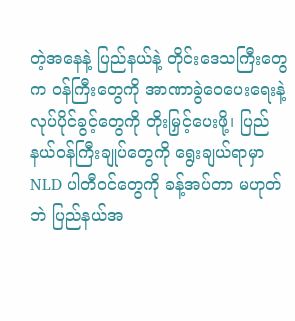တဲ့အနေနဲ့ ပြည်နယ်နဲ့ တိုင်းဒေသကြီးတွေက ဝန်ကြီးတွေကို အာဏာခွဲဝေပေးရေးနဲ့ လုပ်ပိုင်ခွင့်တွေကို တိုးမြှင့်ပေးဖို့၊ ပြည်နယ်ဝန်ကြီးချုပ်တွေကို ရွေးချယ်ရာမှာ NLD ပါတီဝင်တွေကို ခန့်အပ်တာ မဟုတ်ဘဲ ပြည်နယ်အ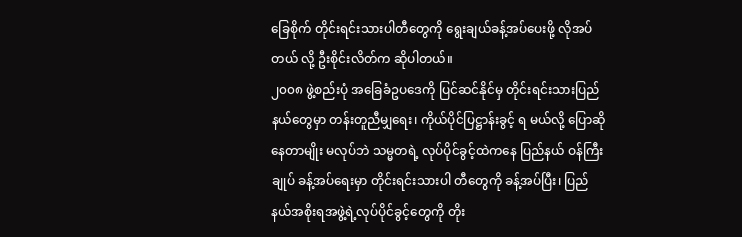ခြေစိုက် တိုင်းရင်းသားပါတီတွေကို ရွေးချယ်ခန့်အပ်ပေးဖို့ လိုအပ်တယ် လို့ ဦးစိုင်းလိတ်က ဆိုပါတယ်။
၂၀၀၈ ဖွဲ့စည်းပုံ အခြေခံဥပဒေကို ပြင်ဆင်နိုင်မှ တိုင်းရင်းသားပြည်နယ်တွေမှာ တန်းတူညီမျှရေး၊ ကိုယ်ပိုင်ပြဋ္ဌာန်းခွင့် ရ မယ်လို့ ပြောဆိုနေတာမျိုး မလုပ်ဘဲ သမ္မတရဲ့ လုပ်ပိုင်ခွင့်ထဲကနေ ပြည်နယ် ဝန်ကြီးချုပ် ခန့်အပ်ရေးမှာ တိုင်းရင်းသားပါ တီတွေကို ခန့်အပ်ပြီး၊ ပြည်နယ်အစိုးရအဖွဲ့ရဲ့လုပ်ပိုင်ခွင့်တွေကို တိုး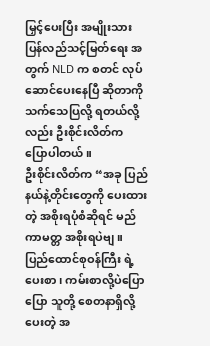မြှင့်ပေးပြီး အမျိုးသားပြန်လည်သင့်မြတ်ရေး အတွက် NLD က စတင် လုပ်ဆောင်ပေးနေပြီ ဆိုတာကို သက်သေပြလို့ ရတယ်လို့လည်း ဦးစိုင်းလိတ်က ပြောပါတယ်။
ဦးစိုင်းလိတ်က “အခု ပြည်နယ်နဲ့တိုင်းတွေကို ပေးထားတဲ့ အစိုးရပုံစံဆိုရင် မည်ကာမတ္တ အစိုးရပဲဗျ။ ပြည်ထောင်စုဝန်ကြီး ရဲ့ပေးစာ၊ ကမ်းစာလို့ပဲပြောပြော သူတို့ စေတနာရှိလို့ ပေးတဲ့ အ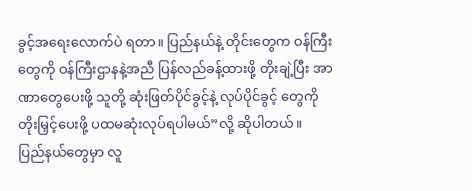ခွင့်အရေးလောက်ပဲ ရတာ။ ပြည်နယ်နဲ့ တိုင်းတွေက ဝန်ကြီးတွေကို ဝန်ကြီးဌာနနဲ့အညီ ပြန်လည်ခန့်ထားဖို့ တိုးချဲ့ပြီး အာဏာတွေပေးဖို့ သူတို့ ဆုံးဖြတ်ပိုင်ခွင့်နဲ့ လုပ်ပိုင်ခွင့် တွေကို တိုးမြှင့်ပေးဖို့ ပထမဆုံးလုပ်ရပါမယ်”လို့ ဆိုပါတယ်။
ပြည်နယ်တွေမှာ လူ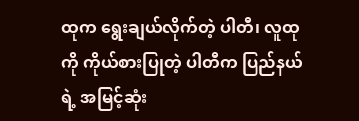ထုက ရွေးချယ်လိုက်တဲ့ ပါတီ၊ လူထုကို ကိုယ်စားပြုတဲ့ ပါတီက ပြည်နယ်ရဲ့ အမြင့်ဆုံး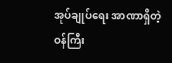အုပ်ချုပ်ရေး အာဏာရှိတဲ့ ဝန်ကြီး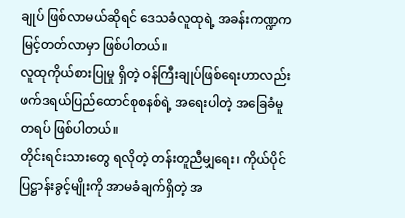ချုပ် ဖြစ်လာမယ်ဆိုရင် ဒေသခံလူထုရဲ့ အခန်းကဏ္ဍက မြင့်တတ်လာမှာ ဖြစ်ပါတယ်။
လူထုကိုယ်စားပြုမှု ရှိတဲ့ ဝန်ကြီးချုပ်ဖြစ်ရေးဟာလည်း ဖက်ဒရယ်ပြည်ထောင်စုစနစ်ရဲ့ အရေးပါတဲ့ အခြေခံမူ တရပ် ဖြစ်ပါတယ်။
တိုင်းရင်းသားတွေ ရလိုတဲ့ တန်းတူညီမျှရေး၊ ကိုယ်ပိုင်ပြဋ္ဌာန်းခွင့်မျိုးကို အာမခံချက်ရှိတဲ့ အ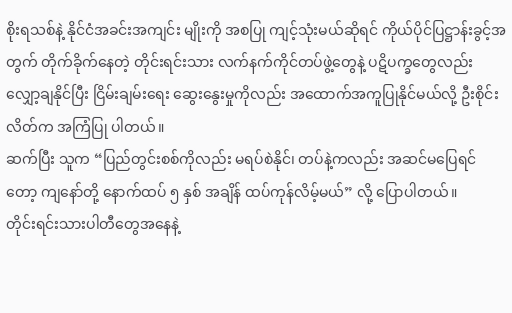စိုးရသစ်နဲ့ နိုင်ငံအခင်းအကျင်း မျိုးကို အစပြု ကျင့်သုံးမယ်ဆိုရင် ကိုယ်ပိုင်ပြဋ္ဌာန်းခွင့်အတွက် တိုက်ခိုက်နေတဲ့ တိုင်းရင်းသား လက်နက်ကိုင်တပ်ဖွဲ့တွေနဲ့ ပဋိပက္ခတွေလည်း လျှော့ချနိုင်ပြီး ငြိမ်းချမ်းရေး ဆွေးနွေးမှုကိုလည်း အထောက်အကူပြုနိုင်မယ်လို့ ဦးစိုင်းလိတ်က အကြံပြု ပါတယ်။
ဆက်ပြီး သူက “ပြည်တွင်းစစ်ကိုလည်း မရပ်စဲနိုင်၊ တပ်နဲ့ကလည်း အဆင်မပြေရင်တော့ ကျနော်တို့ နောက်ထပ် ၅ နှစ် အချိန် ထပ်ကုန်လိမ့်မယ်” လို့ ပြောပါတယ်။
တိုင်းရင်းသားပါတီတွေအနေနဲ့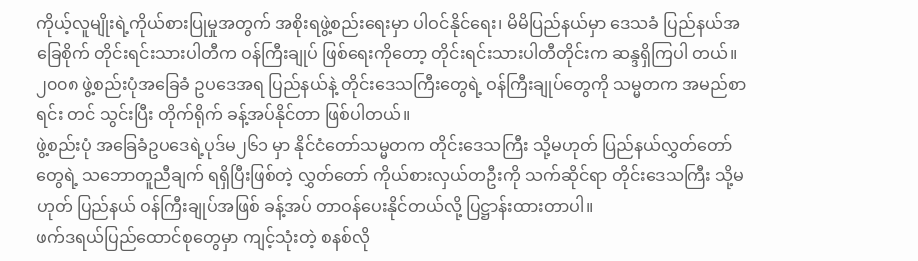ကိုယ့်လူမျိုးရဲ့ကိုယ်စားပြုမှုအတွက် အစိုးရဖွဲ့စည်းရေးမှာ ပါဝင်နိုင်ရေး၊ မိမိပြည်နယ်မှာ ဒေသခံ ပြည်နယ်အခြေစိုက် တိုင်းရင်းသားပါတီက ဝန်ကြီးချုပ် ဖြစ်ရေးကိုတော့ တိုင်းရင်းသားပါတီတိုင်းက ဆန္ဒရှိကြပါ တယ်။
၂၀၀၈ ဖွဲ့စည်းပုံအခြေခံ ဥပဒေအရ ပြည်နယ်နဲ့ တိုင်းဒေသကြီးတွေရဲ့ ဝန်ကြီးချုပ်တွေကို သမ္မတက အမည်စာရင်း တင် သွင်းပြီး တိုက်ရိုက် ခန့်အပ်နိုင်တာ ဖြစ်ပါတယ်။
ဖွဲ့စည်းပုံ အခြေခံဥပဒေရဲ့ပုဒ်မ၂၆၁ မှာ နိုင်ငံတော်သမ္မတက တိုင်းဒေသကြီး သို့မဟုတ် ပြည်နယ်လွှတ်တော်တွေရဲ့ သဘောတူညီချက် ရရှိပြီးဖြစ်တဲ့ လွှတ်တော် ကိုယ်စားလှယ်တဦးကို သက်ဆိုင်ရာ တိုင်းဒေသကြီး သို့မဟုတ် ပြည်နယ် ဝန်ကြီးချုပ်အဖြစ် ခန့်အပ် တာဝန်ပေးနိုင်တယ်လို့ ပြဋ္ဌာန်းထားတာပါ။
ဖက်ဒရယ်ပြည်ထောင်စုတွေမှာ ကျင့်သုံးတဲ့ စနစ်လို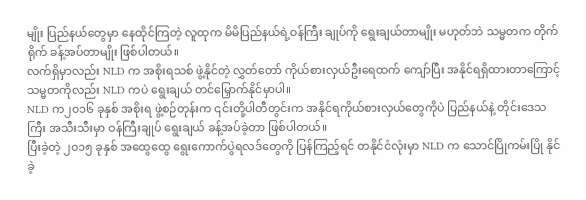မျိုး ပြည်နယ်တွေမှာ နေထိုင်ကြတဲ့ လူထုက မိမိပြည်နယ်ရဲ့ဝန်ကြီး ချုပ်ကို ရွေးချယ်တာမျိုး မဟုတ်ဘဲ သမ္မတက တိုက်ရိုက် ခန့်အပ်တာမျိုး ဖြစ်ပါတယ်။
လက်ရှိမှာလည်း NLD က အစိုးရသစ် ဖွဲ့နိုင်တဲ့ လွှတ်တော် ကိုယ်စားလှယ်ဦးရေထက် ကျော်ပြီး အနိုင်ရရှိထားတာကြောင့် သမ္မတကိုလည်း NLD ကပဲ ရွေးချယ် တင်မြှောက်နိုင်မှာပါ။
NLD က၂၀၁၆ ခုနှစ် အစိုးရ ဖွဲ့စဉ်တုန်းက ၎င်းတို့ပါတီတွင်းက အနိုင်ရကိုယ်စားလှယ်တွေကိုပဲ ပြည်နယ်နဲ့ တိုင်းဒေသကြီး အသီးသီးမှာ ဝန်ကြီးချုပ် ရွေးချယ် ခန့်အပ်ခဲ့တာ ဖြစ်ပါတယ်။
ပြီးခဲ့တဲ့ ၂၀၁၅ ခုနှစ် အထွေထွေ ရွေးကောက်ပွဲရလဒ်တွေကို ပြန်ကြည့်ရင် တနိုင်ငံလုံးမှာ NLD က သောင်ပြိုကမ်းပြို နိုင် ခဲ့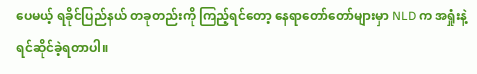ပေမယ့် ရခိုင်ပြည်နယ် တခုတည်းကို ကြည့်ရင်တော့ နေရာတော်တော်များမှာ NLD က အရှုံးနဲ့ ရင်ဆိုင်ခဲ့ရတာပါ။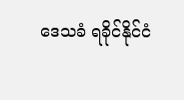ဒေသခံ ရခိုင်နိုင်ငံ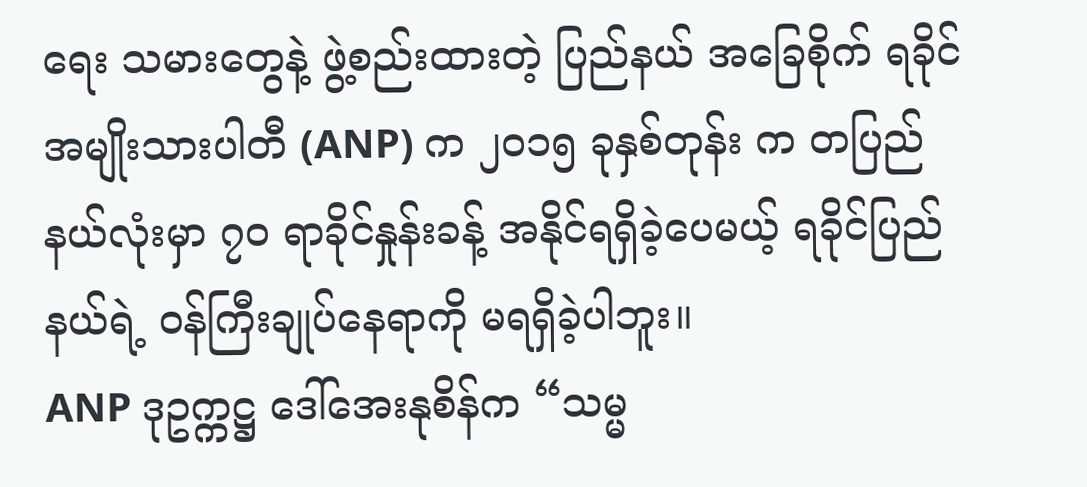ရေး သမားတွေနဲ့ ဖွဲ့စည်းထားတဲ့ ပြည်နယ် အခြေစိုက် ရခိုင်အမျိုးသားပါတီ (ANP) က ၂၀၁၅ ခုနှစ်တုန်း က တပြည်နယ်လုံးမှာ ၇၀ ရာခိုင်နှုန်းခန့် အနိုင်ရရှိခဲ့ပေမယ့် ရခိုင်ပြည်နယ်ရဲ့ ဝန်ကြီးချုပ်နေရာကို မရရှိခဲ့ပါဘူး။
ANP ဒုဥက္ကဋ္ဌ ဒေါ်အေးနုစိန်က “သမ္မ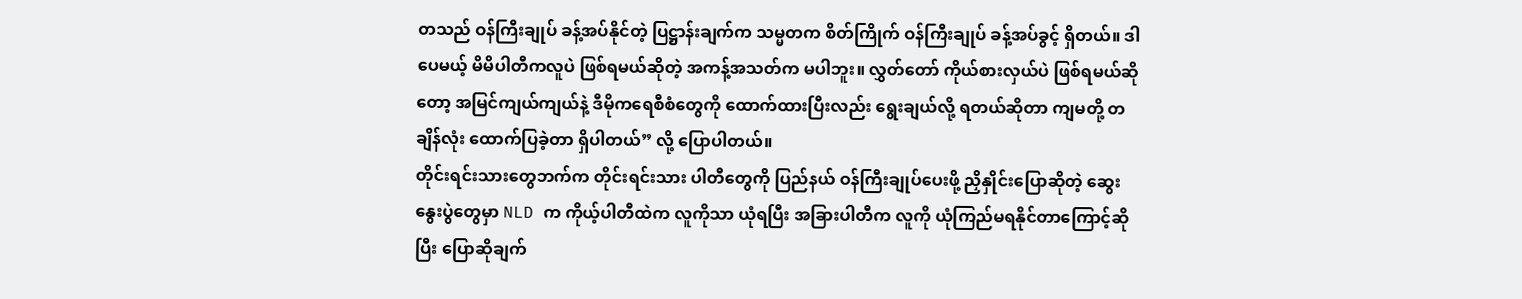တသည် ဝန်ကြီးချုပ် ခန့်အပ်နိုင်တဲ့ ပြဋ္ဌာန်းချက်က သမ္မတက စိတ်ကြိုက် ဝန်ကြီးချုပ် ခန့်အပ်ခွင့် ရှိတယ်။ ဒါပေမယ့် မိမိပါတီကလူပဲ ဖြစ်ရမယ်ဆိုတဲ့ အကန့်အသတ်က မပါဘူး။ လွှတ်တော် ကိုယ်စားလှယ်ပဲ ဖြစ်ရမယ်ဆိုတော့ အမြင်ကျယ်ကျယ်နဲ့ ဒီမိုကရေစီစံတွေကို ထောက်ထားပြီးလည်း ရွေးချယ်လို့ ရတယ်ဆိုတာ ကျမတို့ တချိန်လုံး ထောက်ပြခဲ့တာ ရှိပါတယ်” လို့ ပြောပါတယ်။
တိုင်းရင်းသားတွေဘက်က တိုင်းရင်းသား ပါတီတွေကို ပြည်နယ် ဝန်ကြီးချုပ်ပေးဖို့ ညှိနှိုင်းပြောဆိုတဲ့ ဆွေးနွေးပွဲတွေမှာ NLD က ကိုယ့်ပါတီထဲက လူကိုသာ ယုံရပြီး အခြားပါတီက လူကို ယုံကြည်မရနိုင်တာကြောင့်ဆိုပြီး ပြောဆိုချက်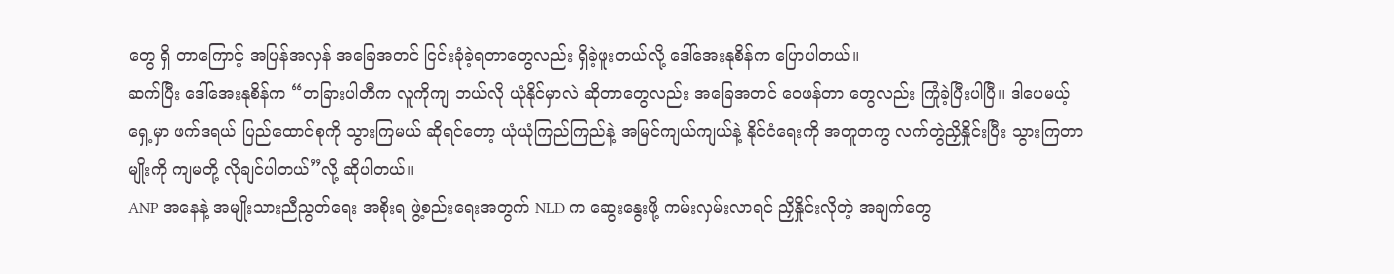တွေ ရှိ တာကြောင့် အပြန်အလှန် အခြေအတင် ငြင်းခုံခဲ့ရတာတွေလည်း ရှိခဲ့ဖူးတယ်လို့ ဒေါ်အေးနုစိန်က ပြောပါတယ်။
ဆက်ပြီး ဒေါ်အေးနုစိန်က “တခြားပါတီက လူကိုကျ ဘယ်လို ယုံနိုင်မှာလဲ ဆိုတာတွေလည်း အခြေအတင် ဝေဖန်တာ တွေလည်း ကြုံခဲ့ပြီးပါပြီ။ ဒါပေမယ့် ရှေ့မှာ ဖက်ဒရယ် ပြည်ထောင်စုကို သွားကြမယ် ဆိုရင်တော့ ယုံယုံကြည်ကြည်နဲ့ အမြင်ကျယ်ကျယ်နဲ့ နိုင်ငံရေးကို အတူတကွ လက်တွဲညှိနှိုင်းပြီး သွားကြတာမျိုးကို ကျမတို့ လိုချင်ပါတယ်”လို့ ဆိုပါတယ်။
ANP အနေနဲ့ အမျိုးသားညီညွတ်ရေး အစိုးရ ဖွဲ့စည်းရေးအတွက် NLD က ဆွေးနွေးဖို့ ကမ်းလှမ်းလာရင် ညှိနှိုင်းလိုတဲ့ အချက်တွေ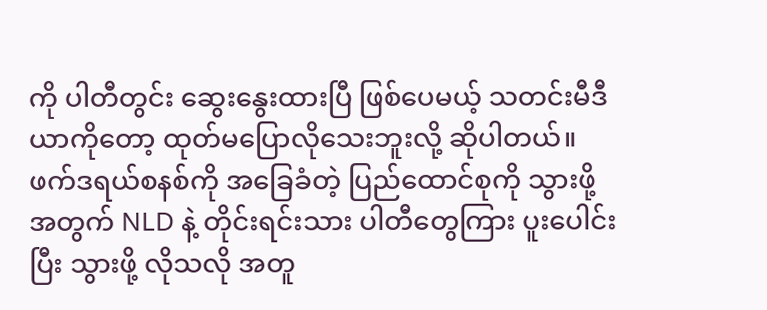ကို ပါတီတွင်း ဆွေးနွေးထားပြီ ဖြစ်ပေမယ့် သတင်းမီဒီယာကိုတော့ ထုတ်မပြောလိုသေးဘူးလို့ ဆိုပါတယ်။
ဖက်ဒရယ်စနစ်ကို အခြေခံတဲ့ ပြည်ထောင်စုကို သွားဖို့အတွက် NLD နဲ့ တိုင်းရင်းသား ပါတီတွေကြား ပူးပေါင်းပြီး သွားဖို့ လိုသလို အတူ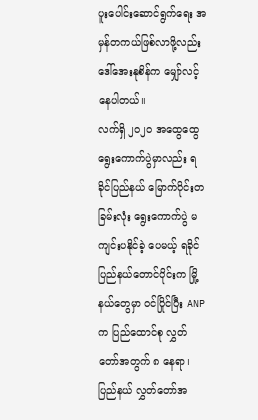ပူးပေါင်းဆောင်ရွက်ရေး အမှန်တကယ်ဖြစ်လာဖို့လည်း ဒေါ်အေးနုစိန်က မျှော်လင့်နေပါတယ်။
လက်ရှိ ၂၀၂၀ အထွေထွေရွေးကောက်ပွဲမှာလည်း ရခိုင်ပြည်နယ် မြောက်ပိုင်းတခြမ်းလုံး ရွေးကောက်ပွဲ မကျင်းပနိုင်ခဲ့ ပေမယ့် ရခိုင်ပြည်နယ်တောင်ပိုင်းက မြို့နယ်တွေမှာ ဝင်ပြိုင်ပြီး ANP က ပြည်ထောင်စု လွှတ်တော်အတွက် ၈ နေရာ၊ ပြည်နယ် လွှတ်တော်အ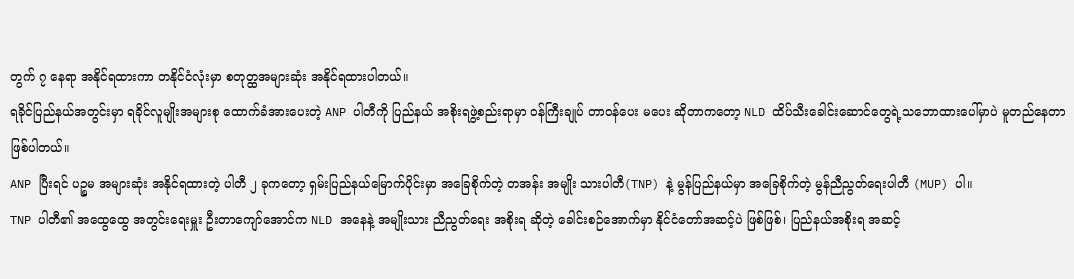တွက် ၇ နေရာ အနိုင်ရထားကာ တနိုင်ငံလုံးမှာ စတုတ္ထအများဆုံး အနိုင်ရထားပါတယ်။
ရခိုင်ပြည်နယ်အတွင်းမှာ ရခိုင်လူမျိုးအများစု ထောက်ခံအားပေးတဲ့ ANP ပါတီကို ပြည်နယ် အစိုးရဖွဲ့စည်းရာမှာ ဝန်ကြီးချုပ် တာဝန်ပေး မပေး ဆိုတာကတော့ NLD ထိပ်သီးခေါင်းဆောင်တွေရဲ့သဘောထားပေါ်မှာပဲ မူတည်နေတာ ဖြစ်ပါတယ်။
ANP ပြီးရင် ပဉ္စမ အများဆုံး အနိုင်ရထားတဲ့ ပါတီ ၂ ခုကတော့ ရှမ်းပြည်နယ်မြောက်ပိုင်းမှာ အခြေစိုက်တဲ့ တအန်း အမျိုး သားပါတီ(TNP) နဲ့ မွန်ပြည်နယ်မှာ အခြေစိုက်တဲ့ မွန်ညီညွတ်ရေးပါတီ (MUP) ပါ။
TNP ပါတီ၏ အထွေထွေ အတွင်းရေးမှူး ဦးတာကျော်အောင်က NLD အနေနဲ့ အမျိုးသား ညီညွတ်ရေး အစိုးရ ဆိုတဲ့ ခေါင်းစဉ်အောက်မှာ နိုင်ငံတော်အဆင့်ပဲ ဖြစ်ဖြစ်၊ ပြည်နယ်အစိုးရ အဆင့်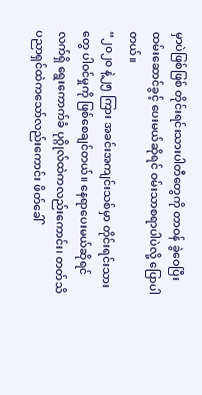မှာပဲဖြစ်ဖြစ် တိုင်းရင်းသားပါတီတွေကို တာဝန် ခွဲဝေပြီး ထမ်းဆောင်ခွင့် ပေးမယ်ဆိုရင် ဝမ်းသာစရာပါပဲလို့ ပြောပါတယ်။
“၂၀၂၀ နဲ့၂၅ ကြား အခင်းအကျင်းသစ်မှာ တိုင်းရင်းသားတွေ ပါဝင်မှုကို ဖြစ်စေချင်တယ်။ နေရာပေးမယ်ဆိုရင် လက်ရှိ ရွေးကောက်ခံ ပုဂ္ဂိုလ်ထဲကလည်းကောင်း၊ တတ်သိပညာရှင်ထဲကသော်လည်းကောင်း ဖိတ်ခေါ်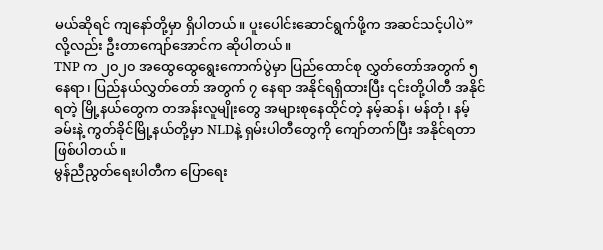မယ်ဆိုရင် ကျနော်တို့မှာ ရှိပါတယ်။ ပူးပေါင်းဆောင်ရွက်ဖို့က အဆင်သင့်ပါပဲ” လို့လည်း ဦးတာကျော်အောင်က ဆိုပါတယ်။
TNP က ၂၀၂၀ အထွေထွေရွေးကောက်ပွဲမှာ ပြည်ထောင်စု လွှတ်တော်အတွက် ၅ နေရာ၊ ပြည်နယ်လွှတ်တော် အတွက် ၇ နေရာ အနိုင်ရရှိထားပြီး ၎င်းတို့ပါတီ အနိုင်ရတဲ့ မြို့နယ်တွေက တအန်းလူမျိုးတွေ အများစုနေထိုင်တဲ့ နမ့်ဆန်၊ မန်တုံ၊ နမ့် ခမ်းနဲ့ ကွတ်ခိုင်မြို့နယ်တို့မှာ NLDနဲ့ ရှမ်းပါတီတွေကို ကျော်တက်ပြီး အနိုင်ရတာ ဖြစ်ပါတယ်။
မွန်ညီညွတ်ရေးပါတီက ပြောရေး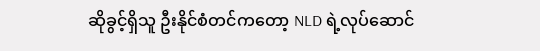ဆိုခွင့်ရှိသူ ဦးနိုင်စံတင်ကတော့ NLD ရဲ့လုပ်ဆောင်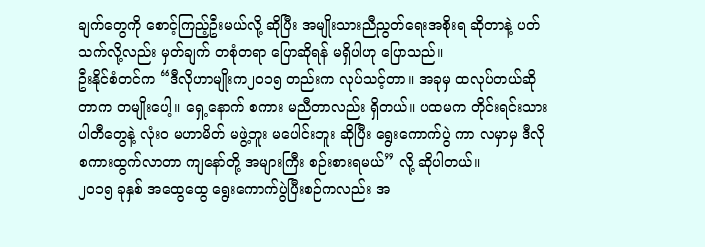ချက်တွေကို စောင့်ကြည့်ဦးမယ်လို့ ဆိုပြီး အမျိုးသားညီညွတ်ရေးအစိုးရ ဆိုတာနဲ့ ပတ်သက်လို့လည်း မှတ်ချက် တစုံတရာ ပြောဆိုရန် မရှိပါဟု ပြောသည်။
ဦးနိုင်စံတင်က “ဒီလိုဟာမျိုးက၂၀၁၅ တည်းက လုပ်သင့်တာ။ အခုမှ ထလုပ်တယ်ဆိုတာက တမျိုးပေါ့။ ရှေ့နောက် စကား မညီတာလည်း ရှိတယ်။ ပထမက တိုင်းရင်းသားပါတီတွေနဲ့ လုံးဝ မဟာမိတ် မဖွဲ့ဘူး မပေါင်းဘူး ဆိုပြီး ရွေးကောက်ပွဲ ကာ လမှာမှ ဒီလို စကားထွက်လာတာ ကျနော်တို့ အများကြီး စဉ်းစားရမယ်” လို့ ဆိုပါတယ်။
၂၀၁၅ ခုနှစ် အထွေထွေ ရွေးကောက်ပွဲပြီးစဉ်ကလည်း အ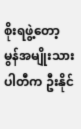စိုးရဖွဲ့တော့ မွန်အမျိုးသားပါတီက ဦးနိုင်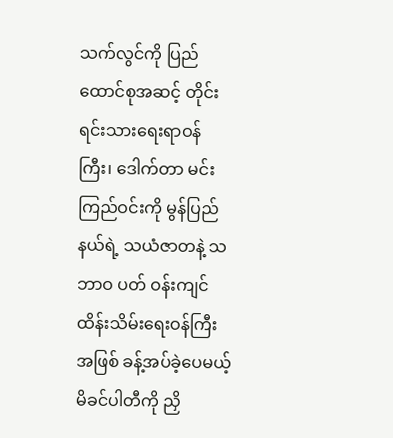သက်လွင်ကို ပြည် ထောင်စုအဆင့် တိုင်းရင်းသားရေးရာဝန်ကြီး၊ ဒေါက်တာ မင်းကြည်ဝင်းကို မွန်ပြည်နယ်ရဲ့ သယံဇာတနဲ့ သဘာဝ ပတ် ဝန်းကျင် ထိန်းသိမ်းရေးဝန်ကြီးအဖြစ် ခန့်အပ်ခဲ့ပေမယ့် မိခင်ပါတီကို ညှိ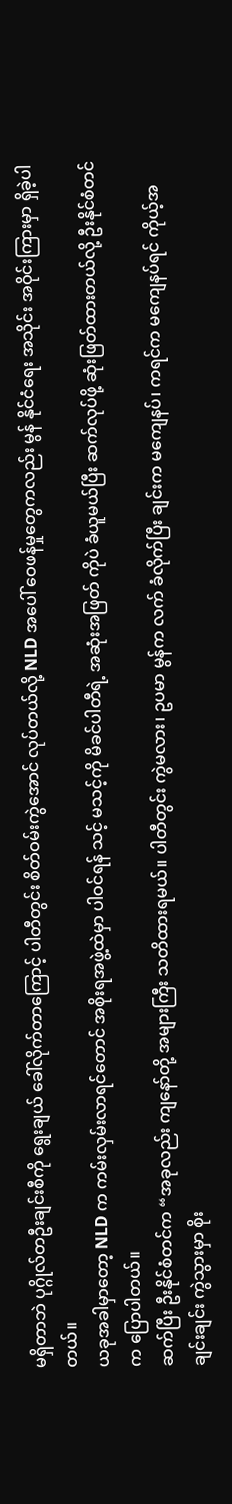မရှိတာဘဲ ပုဂ္ဂိုလ်တဦးချင်းစီကို ရွေးချယ် ခေါ်လိုက်တာကြောင့် ပါတီတွင်း စိတ်ဝမ်းကွဲအောင် လုပ်တယ်လို့ NLD အပေါ် ဝေဖန်မှုတွေကလည်း မွန် နိုင်ငံရေး အသိုင်း အဝိုင်းကြားမှာ ရှိခဲ့ပါတယ်။
ယခုအခါမှာတော့ NLD က ကမ်းလှမ်းလာရင်တောင် အစိုးရအဖွဲ့ထဲမှာ ပါဝင်ရန် သင့် မသင့်ကို မိခင်ပါတီရဲ့ အဆုံးအဖြတ် ကိုပဲ ခံယူမယ်ပြီး ဆက်လုပ်ဖို့ ဆုံးဖြတ်ထားတယ်လို့ ဦးနိုင်စံတင်က ပြောပါတယ်။
ဆက်ပြီး ဦးနိုင်စံတင်က “အခုလည်း ကျနော်တို့ အများကြီး သတိထားရမယ်။ ပါတီတွင်း ကွဲမလား၊ ဥပမာ မွန်က လက် ခံလိုက်ပြီး ချင်းက မကျေနပ်၊ ကရင်က မကျေနပ်ရင် ကိုယ့်အချင်းချင်း ကွဲသွားမှာ စိုး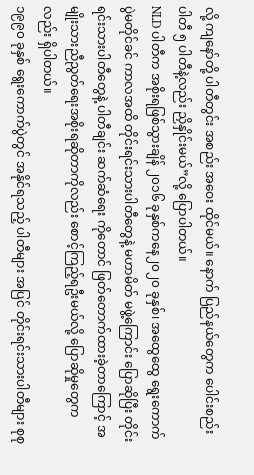လို့ ကျနော်တို့ ပါတီတွင်း အစည်း အဝေး ထိုင်မယ်။ နောက် ပြည်နယ်တွေက ပေါင်းစည်း ပါတီ ၅ ပါတီနဲ့လည်း ညှိနှိုင်းမယ်”လို့ ပြောပါတယ်။
NLD ပါတီက အစိုးရဖြစ်သွားချိန် ၂၀၁၆ ခုနှစ်ကနေ၂၀၂၀ ခုနှစ်၊ အထွေထွေ ရွေးကောက်ပွဲမတိုင်ခင် ကာလအထိ တိုင်းရင်းသားပါတီတွေနဲ့ မဟာမိတ် မဖွဲ့ကြောင်း ပြောဆိုပြီး တိုင်းရင်းသားပါတီတွေနဲ့ ပါတီချင်း ဆက်ဆံရေး ကိုတောင် ဖြတ်တောက်ထားခဲ့တာကြောင့် အမျိုးသားညီညွတ်ရေးအစိုးရဆိုတာကိုလည်း စောင့်ကြည့်ရဦးမယ်လို့ ပြောဆိုမှုတွေကလည်း ရှိပါတယ်။
၁၉၉၀ ခုနှစ် ရွေးကောက်ပွဲတွင် အနိုင်ရသည့် ပါတီများ အပြင် တိုင်းရင်းသားပါတီများ စုစု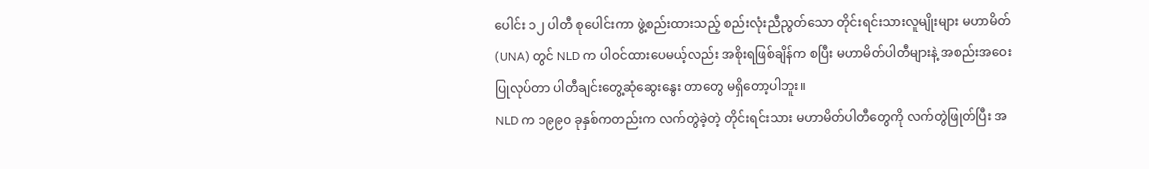ပေါင်း ၁၂ ပါတီ စုပေါင်းကာ ဖွဲ့စည်းထားသည့် စည်းလုံးညီညွတ်သော တိုင်းရင်းသားလူမျိုးများ မဟာမိတ် (UNA) တွင် NLD က ပါဝင်ထားပေမယ့်လည်း အစိုးရဖြစ်ချိန်က စပြီး မဟာမိတ်ပါတီများနဲ့ အစည်းအဝေးပြုလုပ်တာ ပါတီချင်းတွေ့ဆုံဆွေးနွေး တာတွေ မရှိတော့ပါဘူး။
NLD က ၁၉၉၀ ခုနှစ်ကတည်းက လက်တွဲခဲ့တဲ့ တိုင်းရင်းသား မဟာမိတ်ပါတီတွေကို လက်တွဲဖြုတ်ပြီး အ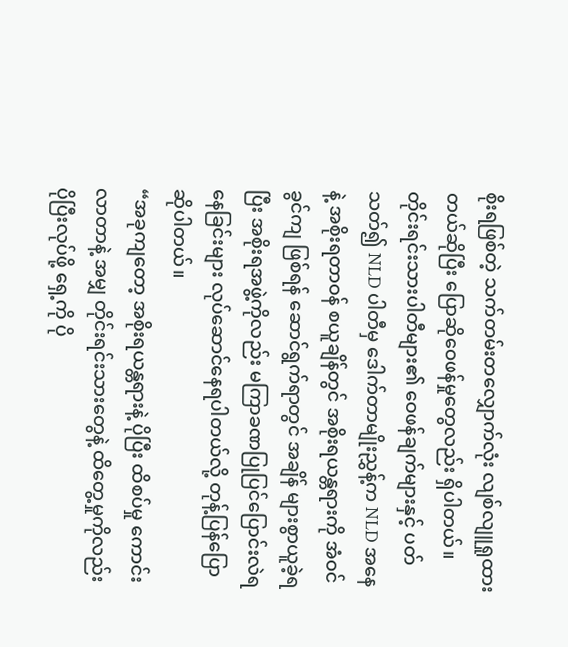စိုးရဖြစ်တဲ့ သက်တမ်းတလျှောက်လုံး လျစ်လျူရှုထားတယ်ဆိုပြီး ပြောဆိုဝေဖန်မှုတွေလည်း ရှိပါတယ်။
တိုင်းရင်းသားပါတီများ၏ ဝေဖန်ချက်များနှင့် ပတ်သတ်၍ NLD ပါတီမှ ဒေါက်တာမျိုးညွှန့်က NLD အနေနဲ့ အစိုးရတာဝန် စယူချိန်တွင် အစိုးရယန္တရားကို အံဝင်ခွင်ကျ ဖြစ်ရန် ဆောင်ရွက်ရာတွင် အချိန် များစွာယူခဲ့ရပြီး အစိုးရအဖွဲ့ကိုလည်း မကြာခဏပြုပြင်ပြောင်းလဲရနေခြင်းများ လုပ်ဆောင်နေရပါတယ်လို့ တုန့်ပြန်ပြောဆိုပါတယ်။
“အခုကျတော့ အစိုးရယန္တရားနဲ့ ပိုပြီး ထိစပ်မှု ကောင်းလာတာနဲ့ အမျှ တိုင်းရင်းသားတွေနဲ့ ထိတွေ့မှုကိုလည်း ပိုပြီးလုပ်ဖို့ ရှေ့ကို ပို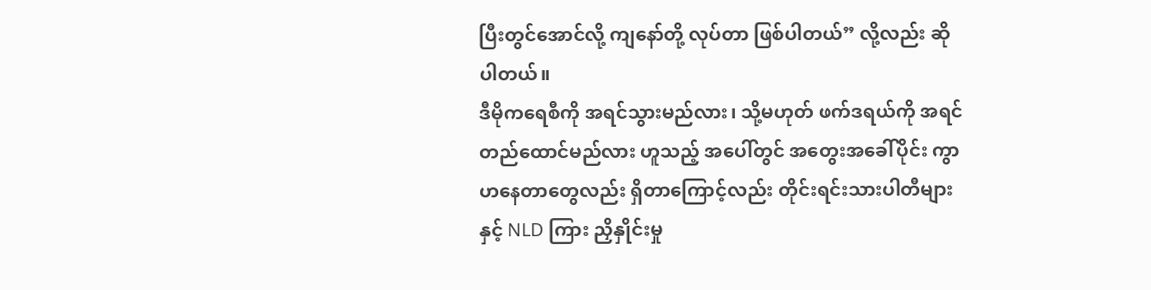ပြီးတွင်အောင်လို့ ကျနော်တို့ လုပ်တာ ဖြစ်ပါတယ်” လို့လည်း ဆိုပါတယ်။
ဒီမိုကရေစီကို အရင်သွားမည်လား၊ သို့မဟုတ် ဖက်ဒရယ်ကို အရင်တည်ထောင်မည်လား ဟူသည့် အပေါ်တွင် အတွေးအခေါ်ပိုင်း ကွာဟနေတာတွေလည်း ရှိတာကြောင့်လည်း တိုင်းရင်းသားပါတီများနှင့် NLD ကြား ညှိနှိုင်းမှု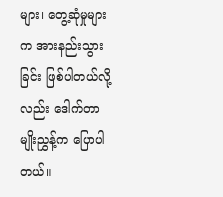များ၊ တွေ့ဆုံမှုများက အားနည်းသွားခြင်း ဖြစ်ပါတယ်လို့လည်း ဒေါက်တာမျိုးညွှန့်က ပြောပါတယ်။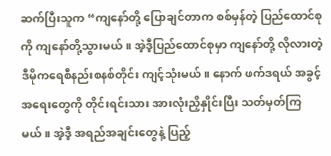ဆက်ပြီးသူက “ကျနော်တို့ ပြောချင်တာက စစ်မှန်တဲ့ ပြည်ထောင်စုကို ကျနော်တို့သွားမယ်။ အဲ့ဒီ့ပြည်ထောင်စုမှာ ကျနော်တို့ လိုလားတဲ့ဒီမိုကရေစီနည်းစနစ်တိုင်း ကျင့်သုံးမယ်။ နောက် ဖက်ဒရယ် အခွင့်အရေးတွေကို တိုင်းရင်းသား အားလုံးညှိနှိုင်းပြီး သတ်မှတ်ကြမယ်။ အဲ့ဒီ့ အရည်အချင်းတွေနဲ့ ပြည့်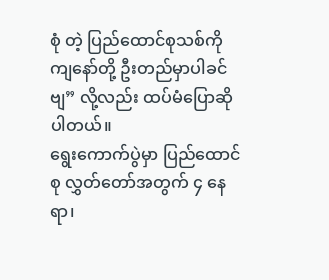စုံ တဲ့ ပြည်ထောင်စုသစ်ကို ကျနော်တို့ ဦးတည်မှာပါခင်ဗျ” လို့လည်း ထပ်မံပြောဆိုပါတယ်။
ရွေးကောက်ပွဲမှာ ပြည်ထောင်စု လွှတ်တော်အတွက် ၄ နေရာ၊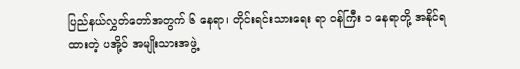ပြည်နယ်လွှတ်တော်အတွက် ၆ နေရာ၊ တိုင်းရင်းသားရေး ရာ ဝန်ကြီး ၁ နေရာတို့ အနိုင်ရထားတဲ့ ပအို့ဝ် အမျိုးသားအဖွဲ့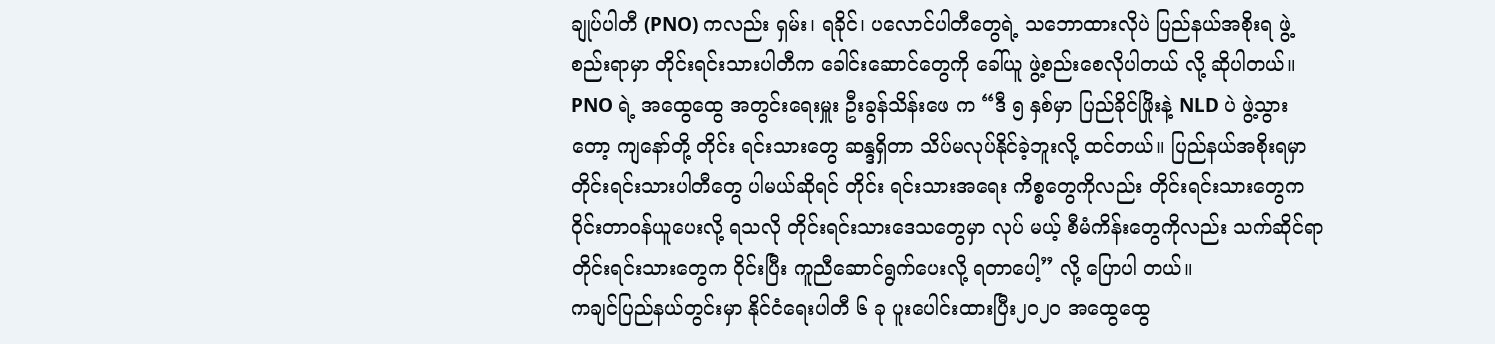ချုပ်ပါတီ (PNO) ကလည်း ရှမ်း၊ ရခိုင်၊ ပလောင်ပါတီတွေရဲ့ သဘောထားလိုပဲ ပြည်နယ်အစိုးရ ဖွဲ့စည်းရာမှာ တိုင်းရင်းသားပါတီက ခေါင်းဆောင်တွေကို ခေါ်ယူ ဖွဲ့စည်းစေလိုပါတယ် လို့ ဆိုပါတယ်။
PNO ရဲ့ အထွေထွေ အတွင်းရေးမှူး ဦးခွန်သိန်းဖေ က “ဒီ ၅ နှစ်မှာ ပြည်ခိုင်ဖြိုးနဲ့ NLD ပဲ ဖွဲ့သွားတော့ ကျနော်တို့ တိုင်း ရင်းသားတွေ ဆန္ဒရှိတာ သိပ်မလုပ်နိုင်ခဲ့ဘူးလို့ ထင်တယ်။ ပြည်နယ်အစိုးရမှာ တိုင်းရင်းသားပါတီတွေ ပါမယ်ဆိုရင် တိုင်း ရင်းသားအရေး ကိစ္စတွေကိုလည်း တိုင်းရင်းသားတွေက ဝိုင်းတာဝန်ယူပေးလို့ ရသလို တိုင်းရင်းသားဒေသတွေမှာ လုပ် မယ့် စီမံကိန်းတွေကိုလည်း သက်ဆိုင်ရာ တိုင်းရင်းသားတွေက ဝိုင်းပြီး ကူညီဆောင်ရွက်ပေးလို့ ရတာပေါ့” လို့ ပြောပါ တယ်။
ကချင်ပြည်နယ်တွင်းမှာ နိုင်ငံရေးပါတီ ၆ ခု ပူးပေါင်းထားပြီး၂၀၂၀ အထွေထွေ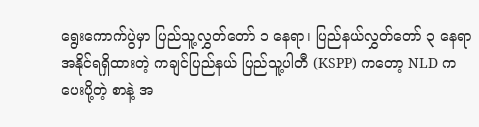ရွေးကောက်ပွဲမှာ ပြည်သူ့လွှတ်တော် ၁ နေရာ၊ ပြည်နယ်လွှတ်တော် ၃ နေရာ အနိုင်ရရှိထားတဲ့ ကချင်ပြည်နယ် ပြည်သူ့ပါတီ (KSPP) ကတော့ NLD က ပေးပို့တဲ့ စာနဲ့ အ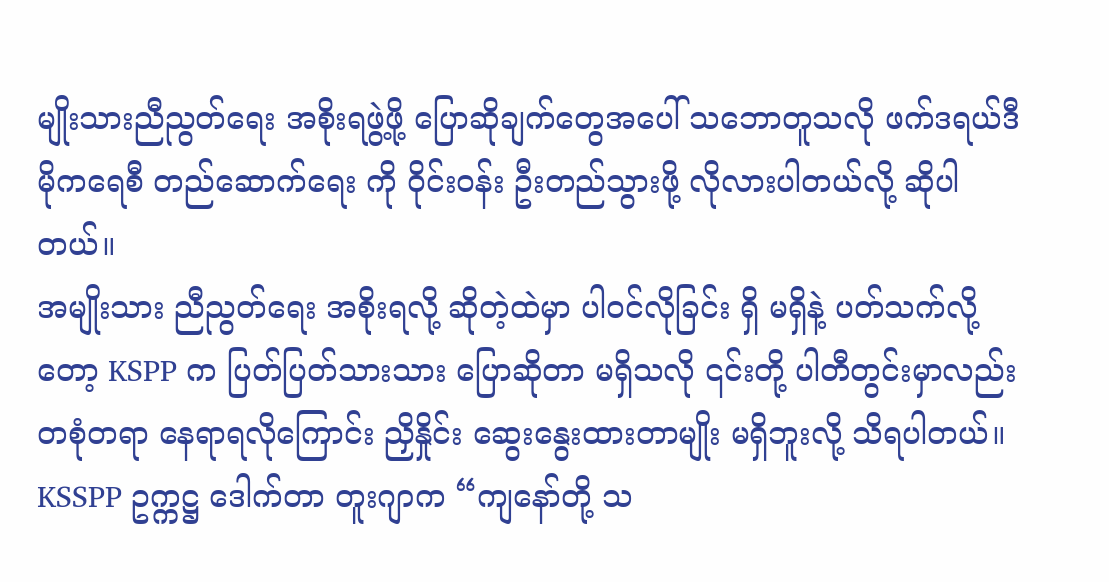မျိုးသားညီညွတ်ရေး အစိုးရဖွဲ့ဖို့ ပြောဆိုချက်တွေအပေါ် သဘောတူသလို ဖက်ဒရယ်ဒီမိုကရေစီ တည်ဆောက်ရေး ကို ဝိုင်းဝန်း ဦးတည်သွားဖို့ လိုလားပါတယ်လို့ ဆိုပါတယ်။
အမျိုးသား ညီညွတ်ရေး အစိုးရလို့ ဆိုတဲ့ထဲမှာ ပါဝင်လိုခြင်း ရှိ မရှိနဲ့ ပတ်သက်လို့တော့ KSPP က ပြတ်ပြတ်သားသား ပြောဆိုတာ မရှိသလို ၎င်းတို့ ပါတီတွင်းမှာလည်း တစုံတရာ နေရာရလိုကြောင်း ညှိနှိုင်း ဆွေးနွေးထားတာမျိုး မရှိဘူးလို့ သိရပါတယ်။
KSSPP ဥက္ကဋ္ဌ ဒေါက်တာ တူးဂျာက “ကျနော်တို့ သ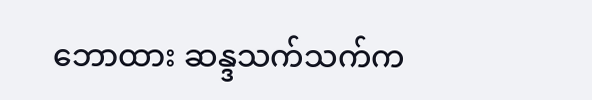ဘောထား ဆန္ဒသက်သက်က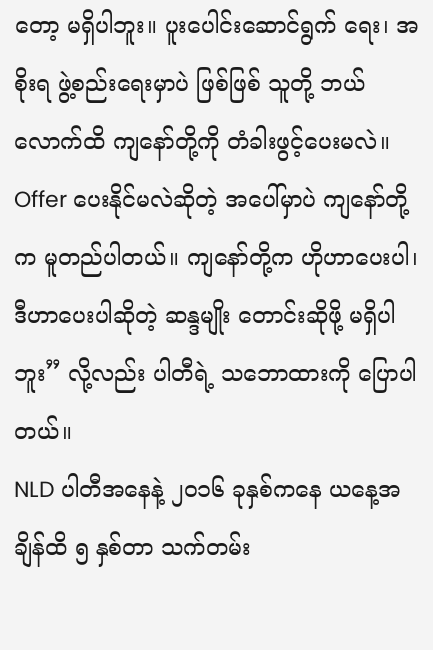တော့ မရှိပါဘူး။ ပူးပေါင်းဆောင်ရွက် ရေး၊ အစိုးရ ဖွဲ့စည်းရေးမှာပဲ ဖြစ်ဖြစ် သူတို့ ဘယ်လောက်ထိ ကျနော်တို့ကို တံခါးဖွင့်ပေးမလဲ။ Offer ပေးနိုင်မလဲဆိုတဲ့ အပေါ်မှာပဲ ကျနော်တို့က မူတည်ပါတယ်။ ကျနော်တို့က ဟိုဟာပေးပါ၊ ဒီဟာပေးပါဆိုတဲ့ ဆန္ဒမျိုး တောင်းဆိုဖို့ မရှိပါဘူး” လို့လည်း ပါတီရဲ့ သဘောထားကို ပြောပါတယ်။
NLD ပါတီအနေနဲ့ ၂၀၁၆ ခုနှစ်ကနေ ယနေ့အချိန်ထိ ၅ နှစ်တာ သက်တမ်း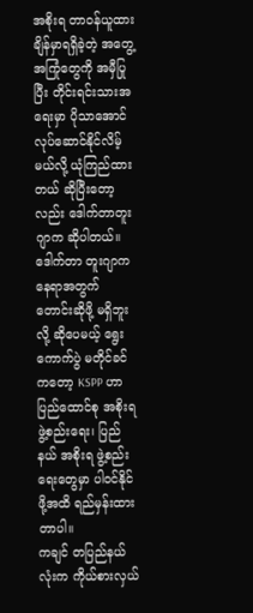အစိုးရ တာဝန်ယူထားချိန်မှာရရှိခဲ့တဲ့ အတွေ့ အကြုံတွေကို အမှီပြုပြီး တိုင်းရင်းသားအရေးမှာ ပိုသာအောင် လုပ်ဆောင်နိုင်လိမ့်မယ်လို့ ယုံကြည်ထားတယ် ဆိုပြီးတော့ လည်း ဒေါက်တာတူးဂျာက ဆိုပါတယ်။
ဒေါက်တာ တူးဂျာက နေရာအတွက် တောင်းဆိုဖို့ မရှိဘူးလို့ ဆိုပေမယ့် ရွေးကောက်ပွဲ မတိုင်ခင်ကတော့ KSPP ဟာ ပြည်ထောင်စု အစိုးရ ဖွဲ့စည်းရေး၊ ပြည်နယ် အစိုးရ ဖွဲ့စည်းရေးတွေမှာ ပါဝင်နိုင်ဖို့အထိ ရည်မှန်းထားတာပါ။
ကချင် တပြည်နယ်လုံးက ကိုယ်စားလှယ်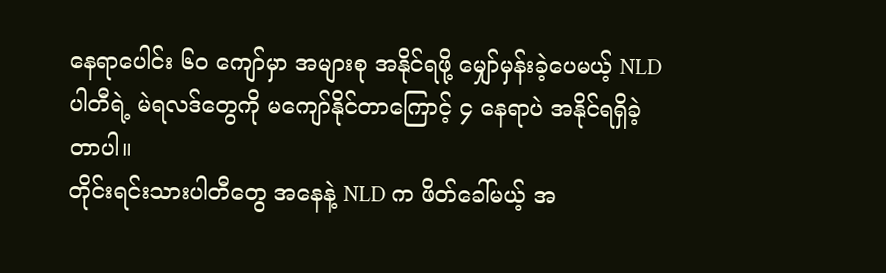နေရာပေါင်း ၆၀ ကျော်မှာ အများစု အနိုင်ရဖို့ မျှော်မှန်းခဲ့ပေမယ့် NLD ပါတီရဲ့ မဲရလဒ်တွေကို မကျော်နိုင်တာကြောင့် ၄ နေရာပဲ အနိုင်ရရှိခဲ့တာပါ။
တိုင်းရင်းသားပါတီတွေ အနေနဲ့ NLD က ဖိတ်ခေါ်မယ့် အ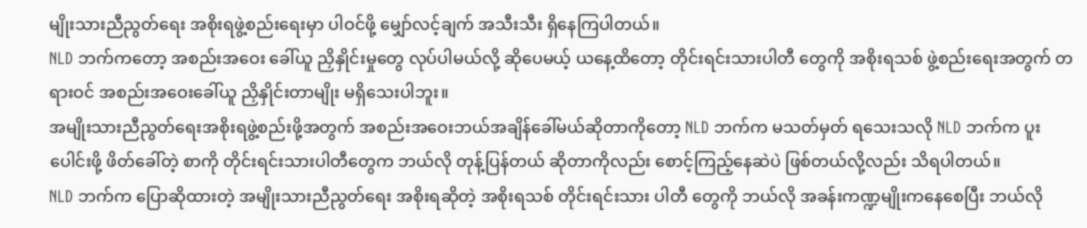မျိုးသားညီညွတ်ရေး အစိုးရဖွဲ့စည်းရေးမှာ ပါဝင်ဖို့ မျှော်လင့်ချက် အသီးသီး ရှိနေကြပါတယ်။
NLD ဘက်ကတော့ အစည်းအဝေး ခေါ်ယူ ညှိနှိုင်းမှုတွေ လုပ်ပါမယ်လို့ ဆိုပေမယ့် ယနေ့ထိတော့ တိုင်းရင်းသားပါတီ တွေကို အစိုးရသစ် ဖွဲ့စည်းရေးအတွက် တရားဝင် အစည်းအဝေးခေါ်ယူ ညှိနှိုင်းတာမျိုး မရှိသေးပါဘူး။
အမျိုးသားညီညွတ်ရေးအစိုးရဖွဲ့စည်းဖို့အတွက် အစည်းအဝေးဘယ်အချိန်ခေါ်မယ်ဆိုတာကိုတော့ NLD ဘက်က မသတ်မှတ် ရသေးသလို NLD ဘက်က ပူးပေါင်းဖို့ ဖိတ်ခေါ်တဲ့ စာကို တိုင်းရင်းသားပါတီတွေက ဘယ်လို တုန့်ပြန်တယ် ဆိုတာကိုလည်း စောင့်ကြည့်နေဆဲပဲ ဖြစ်တယ်လို့လည်း သိရပါတယ်။
NLD ဘက်က ပြောဆိုထားတဲ့ အမျိုးသားညီညွတ်ရေး အစိုးရဆိုတဲ့ အစိုးရသစ် တိုင်းရင်းသား ပါတီ တွေကို ဘယ်လို အခန်းကဏ္ဍမျိုးကနေစေပြီး ဘယ်လို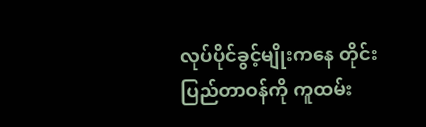လုပ်ပိုင်ခွင့်မျိုးကနေ တိုင်းပြည်တာဝန်ကို ကူထမ်း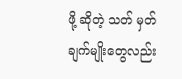ဖို့ ဆိုတဲ့ သတ် မှတ်ချက်မျိုးတွေလည်း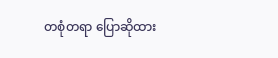တစုံတရာ ပြောဆိုထား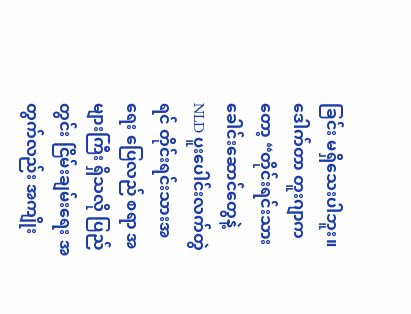ခြင်း မရှိသေးပါဘူး။
ဒေါက်တာ တူးဂျာကတော့ “တိုင်းရင်းသား ခေါင်းဆောင်တွေနဲ့ NLD ပူးပေါင်းလက်တွဲရင် တိုင်းရင်းသားအရေး ပြေလည် စရာ အများကြီး ရှိသလို ပြည်တွင်း ငြိမ်းချမ်းရေး အတွက်လည်း အကျိုး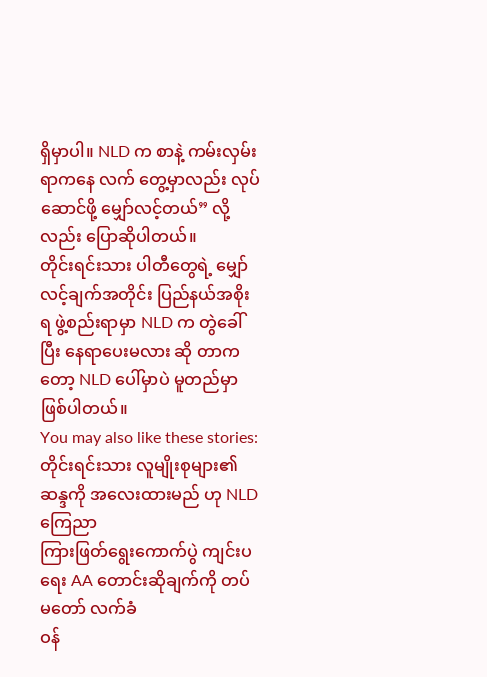ရှိမှာပါ။ NLD က စာနဲ့ ကမ်းလှမ်းရာကနေ လက် တွေ့မှာလည်း လုပ်ဆောင်ဖို့ မျှော်လင့်တယ်” လို့လည်း ပြောဆိုပါတယ်။
တိုင်းရင်းသား ပါတီတွေရဲ့ မျှော်လင့်ချက်အတိုင်း ပြည်နယ်အစိုးရ ဖွဲ့စည်းရာမှာ NLD က တွဲခေါ်ပြီး နေရာပေးမလား ဆို တာကတော့ NLD ပေါ်မှာပဲ မူတည်မှာ ဖြစ်ပါတယ်။
You may also like these stories:
တိုင်းရင်းသား လူမျိုးစုများ၏ ဆန္ဒကို အလေးထားမည် ဟု NLD ကြေညာ
ကြားဖြတ်ရွေးကောက်ပွဲ ကျင်းပရေး AA တောင်းဆိုချက်ကို တပ်မတော် လက်ခံ
ဝန်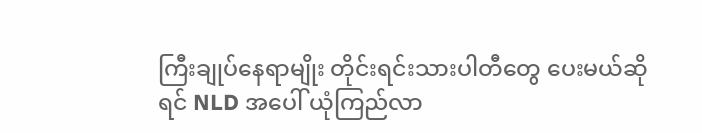ကြီးချုပ်နေရာမျိုး တိုင်းရင်းသားပါတီတွေ ပေးမယ်ဆိုရင် NLD အပေါ် ယုံကြည်လာ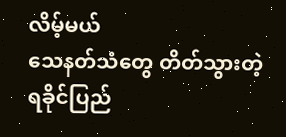လိမ့်မယ်
သေနတ်သံတွေ တိတ်သွားတဲ့ ရခိုင်ပြည်